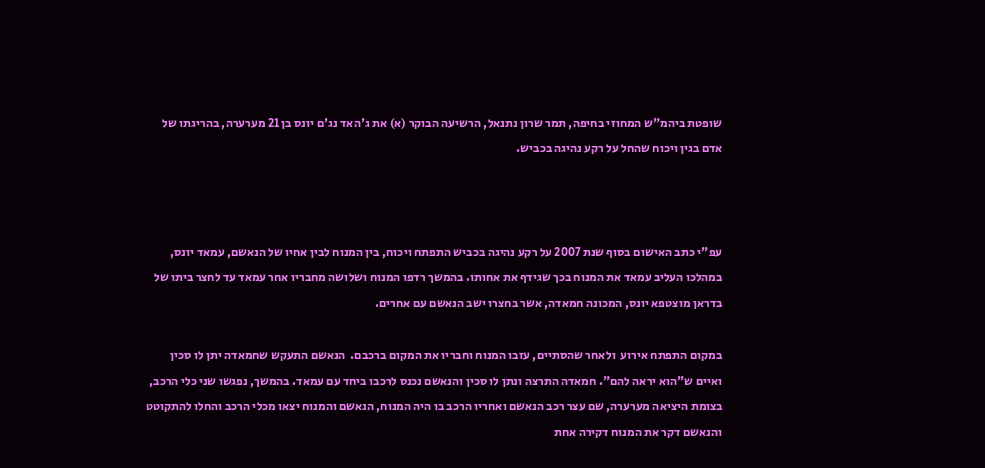שופטת ביהמ"ש המחוזי בחיפה, תמר שרון נתנאל, הרשיעה הבוקר (א) את ג'האד נג'ם יונס בן 21 מערערה, בהריגתו של אדם בגין ויכוח שהחל על רקע נהיגה בכביש.



עפ"י כתב האישום בסוף שנת 2007 על רקע נהיגה בכביש התפתח ויכוח, בין המנוח לבין אחיו של הנאשם, עמאד יונס, במהלכו העליב עמאד את המנוח בכך שגידף את אחותו. בהמשך רדפו המנוח ושלושה מחבריו אחר עמאד עד לחצר ביתו של בדראן מוצטפא יונס, המכונה חמאדה, אשר בחצרו ישב הנאשם עם אחרים.

במקום התפתח אירוע  ולאחר שהסתיים, עזבו המנוח וחבריו את המקום ברכבם.  הנאשם התעקש שחמאדה יתן לו סכין ואיים ש"הוא יראה להם". חמאדה התרצה ונתן לו סכין והנאשם נכנס לרכבו ביחד עם עמאד. בהמשך, נפגשו שני כלי הרכב, בצומת היציאה מערערה, שם עצר רכב הנאשם ואחריו הרכב בו היה המנוח, הנאשם והמנוח יצאו מכלי הרכב והחלו להתקוטט והנאשם דקר את המנוח דקירה אחת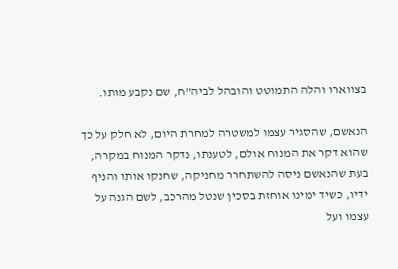בצווארו והלה התמוטט והובהל לביה"ח, שם נקבע מותו.

הנאשם, שהסגיר עצמו למשטרה למחרת היום, לא חלק על כך שהוא דקר את המנוח אולם, לטענתו, נדקר המנוח במקרה, בעת שהנאשם ניסה להשתחרר מחניקה, שחנקו אותו והניף ידיו, כשיד ימינו אוחזת בסכין שנטל מהרכב, לשם הגנה על עצמו ועל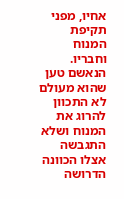אחיו, מפני תקיפת המנוח וחבריו. הנאשם טען שהוא מעולם לא התכוון להרוג את המנוח ושלא התגבשה אצלו הכוונה הדרושה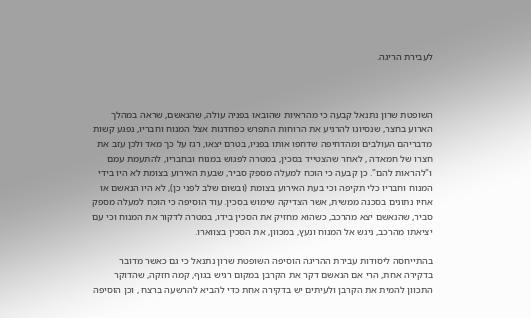לעבירת הריגה.



השופטת שרון נתנאל קבעה כי מהראיות שהובאו בפניה עולה, שהנאשם, שראה במהלך הארוע בחצר, שנסיונו להרגיע את הרוחות התפרש כפחדנות אצל המנוח וחבריו, נפגע קשות מדבריהם העולבים ומהדחיפה שדחפו אותו בפניו, בטרם יצאו, רגז על כך מאד ולכן עזב את חצרו של חמאדה , לאחר שהצטייד בסכין, במטרה לפגוש במנוח ובחבריו, להתעמת עמם ו"להראות להם". כן קבעה כי הוכח למעלה מספק סביר, שבעת האירוע בצומת לא היו בידי המנוח וחבריו כלי תקיפה וכי בעת האירוע בצומת (ובשום שלב לפני כן), לא היו הנאשם או אחיו נתונים בסכנה ממשית, אשר הצדיקה שימוש בסכין. עוד הוסיפה כי הוכח למעלה מספק סביר, שהנאשם יצא מהרכב, כשהוא מחזיק את הסכין בידו, במטרה לדקור את המנוח וכי עם יציאתו מהרכב, ניגש אל המנוח ונעץ, במכוון, את הסכין בצווארו.

בהתייחסה ליסודות עבירת ההריגה הוסיפה השופטת שרון נתנאל כי גם כאשר מדובר בדקירה אחת, הרי אם הנאשם דקר את הקרבן במקום רגיש בגוף, קמה חזקה, שהדוקר התכוון להמית את הקרבן ולעיתים יש בדקירה אחת כדי להביא להרשעה ברצח , וכן הוסיפה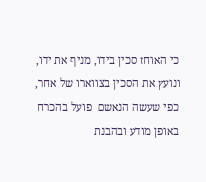כי האוחז סכין בידו, מניף את ידו, ונועץ את הסכין בצווארו של אחר, כפי שעשה הנאשם  פועל בהכרח באופן מודע ובהבנת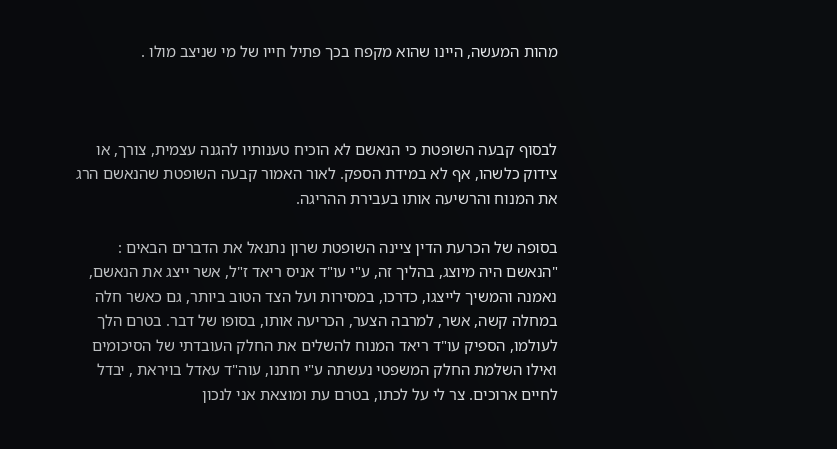מהות המעשה, היינו שהוא מקפח בכך פתיל חייו של מי שניצב מולו .



לבסוף קבעה השופטת כי הנאשם לא הוכיח טענותיו להגנה עצמית, צורך, או צידוק כלשהו, אף לא במידת הספק. לאור האמור קבעה השופטת שהנאשם הרג את המנוח והרשיעה אותו בעבירת ההריגה.

בסופה של הכרעת הדין ציינה השופטת שרון נתנאל את הדברים הבאים : "הנאשם היה מיוצג, בהליך זה, ע"י עו"ד אניס ריאד ז"ל, אשר ייצג את הנאשם, נאמנה והמשיך לייצגו, כדרכו, במסירות ועל הצד הטוב ביותר, גם כאשר חלה במחלה קשה, אשר, למרבה הצער, הכריעה אותו, בסופו של דבר. בטרם הלך לעולמו, הספיק עו"ד ריאד המנוח להשלים את החלק העובדתי של הסיכומים ואילו השלמת החלק המשפטי נעשתה ע"י חתנו, עוה"ד עאדל בויראת , יבדל לחיים ארוכים. צר לי על לכתו, בטרם עת ומוצאת אני לנכון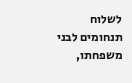לשלוח תנחומים לבני משפחתו,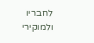לחבריו ולמוקירי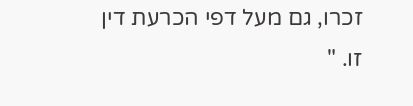זכרו, גם מעל דפי הכרעת דין זו. "